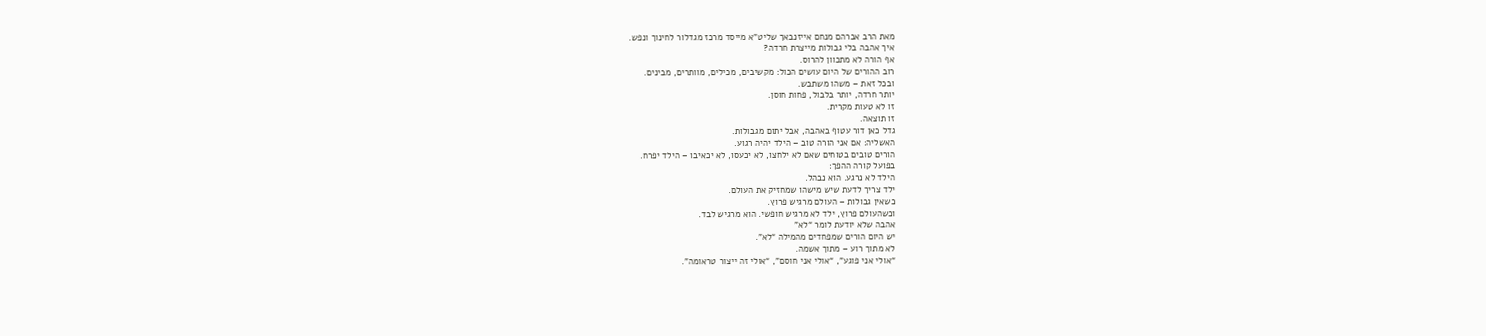מאת הרב אברהם מנחם אייזנבאך שליט"א מייסד מרכז מגדלור לחינוך ונפש.
איך אהבה בלי גבולות מייצרת חרדה?
אף הורה לא מתכוון להרוס.
רוב ההורים של היום עושים הכול: מקשיבים, מכילים, מוותרים, מבינים.
ובכל זאת – משהו משתבש.
יותר חרדה, יותר בלבול, פחות חוסן.
זו לא טעות מקרית.
זו תוצאה.
גדל כאן דור עטוף באהבה, אבל יתום מגבולות.
האשליה: אם אני הורה טוב – הילד יהיה רגוע.
הורים טובים בטוחים שאם לא ילחצו, לא יכעסו, לא יכאיבו – הילד יפרח.
בפועל קורה ההפך:
הילד לא נרגע. הוא נבהל.
ילד צריך לדעת שיש מישהו שמחזיק את העולם.
כשאין גבולות – העולם מרגיש פרוץ.
וכשהעולם פרוץ, ילד לא מרגיש חופשי. הוא מרגיש לבד.
אהבה שלא יודעת לומר “לא”
יש היום הורים שמפחדים מהמילה “לא”.
לא מתוך רוע – מתוך אשמה.
“אולי אני פוגע”, “אולי אני חוסם”, “אולי זה ייצור טראומה”.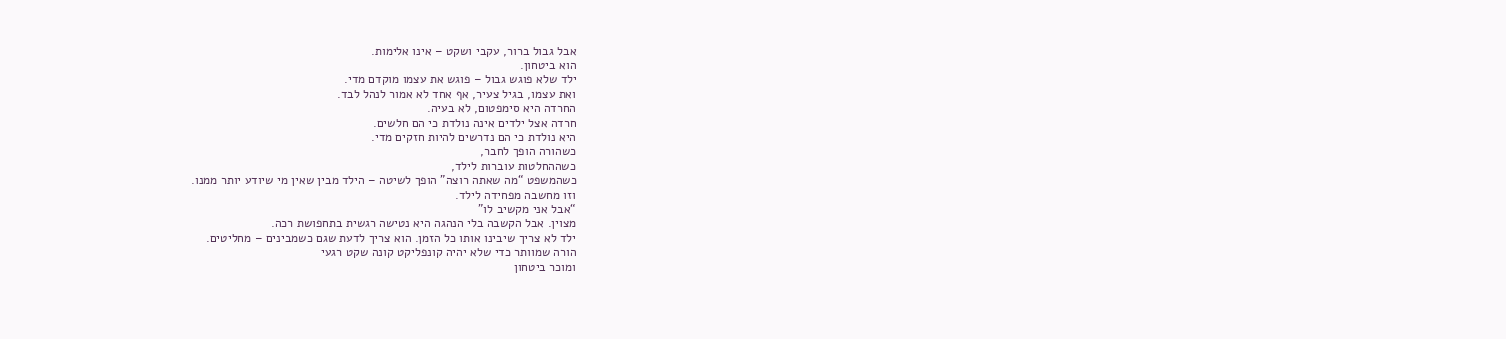אבל גבול ברור, עקבי ושקט – אינו אלימות.
הוא ביטחון.
ילד שלא פוגש גבול – פוגש את עצמו מוקדם מדי.
ואת עצמו, בגיל צעיר, אף אחד לא אמור לנהל לבד.
החרדה היא סימפטום, לא בעיה.
חרדה אצל ילדים אינה נולדת כי הם חלשים.
היא נולדת כי הם נדרשים להיות חזקים מדי.
כשהורה הופך לחבר,
כשההחלטות עוברות לילד,
כשהמשפט “מה שאתה רוצה” הופך לשיטה – הילד מבין שאין מי שיודע יותר ממנו.
וזו מחשבה מפחידה לילד.
“אבל אני מקשיב לו”
מצוין. אבל הקשבה בלי הנהגה היא נטישה רגשית בתחפושת רכה.
ילד לא צריך שיבינו אותו כל הזמן. הוא צריך לדעת שגם כשמבינים – מחליטים.
הורה שמוותר כדי שלא יהיה קונפליקט קונה שקט רגעי
ומוכר ביטחון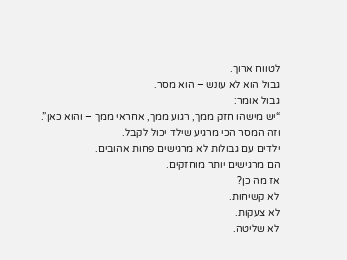לטווח ארוך.
גבול הוא לא עונש – הוא מסר.
גבול אומר:
“יש מישהו חזק ממך, רגוע ממך, אחראי ממך – והוא כאן”.
וזה המסר הכי מרגיע שילד יכול לקבל.
ילדים עם גבולות לא מרגישים פחות אהובים.
הם מרגישים יותר מוחזקים.
אז מה כן?
לא קשיחות.
לא צעקות.
לא שליטה.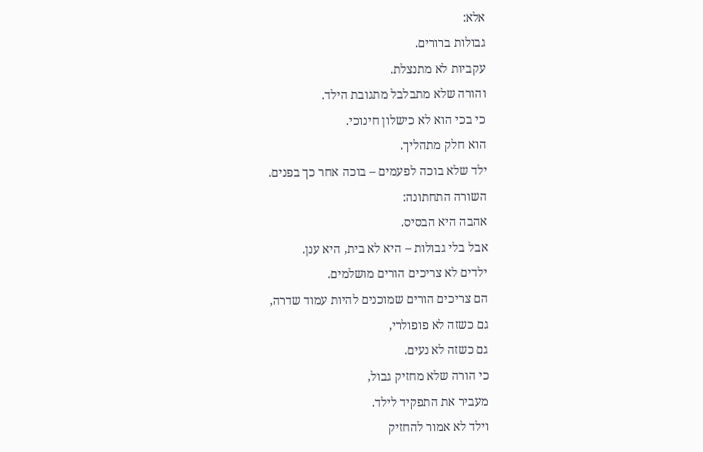אלא:
גבולות ברורים.
עקביות לא מתנצלת.
והורה שלא מתבלבל מתגובת הילד.
כי בכי הוא לא כישלון חינוכי.
הוא חלק מתהליך.
ילד שלא בוכה לפעמים – בוכה אחר כך בפנים.
השורה התחתונה:
אהבה היא הבסיס.
אבל בלי גבולות – היא לא בית, היא ענן.
ילדים לא צריכים הורים מושלמים.
הם צריכים הורים שמוכנים להיות עמוד שדרה,
גם כשזה לא פופולרי,
גם כשזה לא נעים.
כי הורה שלא מחזיק גבול,
מעביר את התפקיד לילד.
וילד לא אמור להחזיק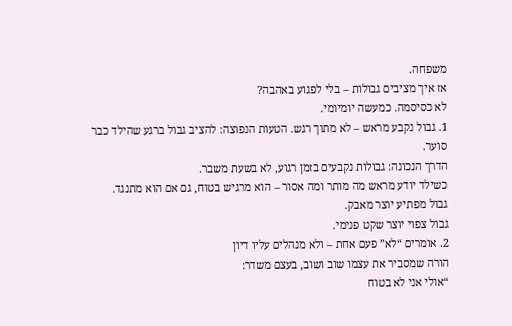משפחה.
אז איך מציבים גבולות – בלי לפגוע באהבה?
לא כסיסמה. כמעשה יומיומי.
1. גבול נקבע מראש – לא מתוך רגש. הטעות הנפוצה: להציב גבול ברגע שהילד כבר סוער.
הדרך הנכונה: גבולות נקבעים בזמן רגוע, לא בשעת משבר.
כשילד יודע מראש מה מותר ומה אסור – הוא מרגיש בטוח, גם אם הוא מתנגד.
גבול מפתיע יוצר מאבק.
גבול צפוי יוצר שקט פנימי.
2. אומרים “לא” פעם אחת – ולא מנהלים עליו דיון
הורה שמסביר את עצמו שוב ושוב, בעצם משדר:
“אולי אני לא בטוח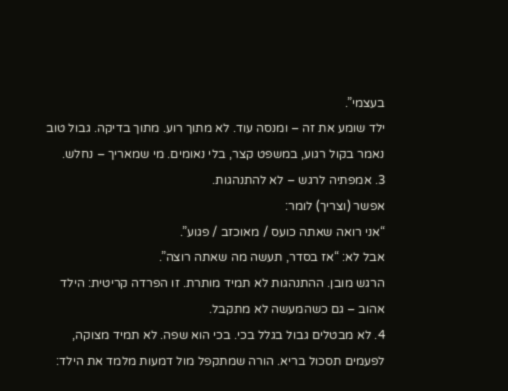בעצמי”.
ילד שומע את זה – ומנסה עוד. לא מתוך רוע. מתוך בדיקה. גבול טוב נאמר בקול רגוע, במשפט קצר, בלי נאומים. מי שמאריך – נחלש.
3. אמפתיה לרגש – לא להתנהגות.
אפשר (וצריך) לומר:
“אני רואה שאתה כועס / מאוכזב / פגוע”.
אבל לא: “אז בסדר, תעשה מה שאתה רוצה”.
הרגש מובן. ההתנהגות לא תמיד מותרת. זו הפרדה קריטית: הילד אהוב – גם כשהמעשה לא מתקבל.
4. לא מבטלים גבול בגלל בכי. בכי הוא שפה. לא תמיד מצוקה, לפעמים תסכול בריא. הורה שמתקפל מול דמעות מלמד את הילד: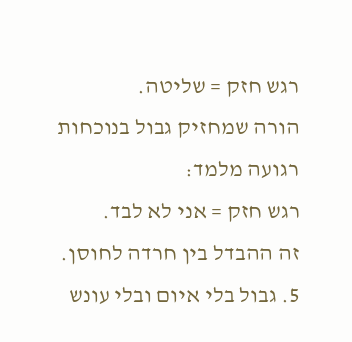רגש חזק = שליטה.
הורה שמחזיק גבול בנוכחות רגועה מלמד:
רגש חזק = אני לא לבד.
זה ההבדל בין חרדה לחוסן.
5. גבול בלי איום ובלי עונש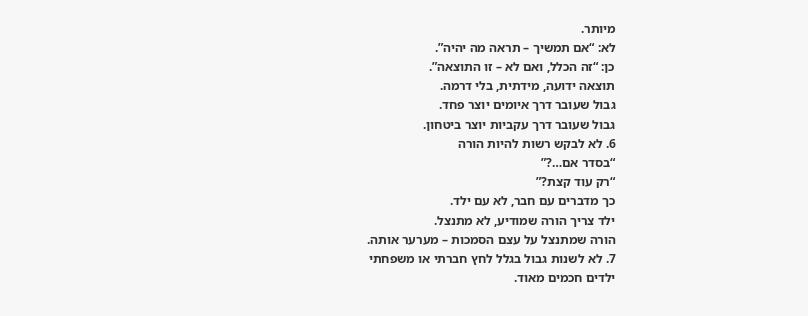מיותר.
לא: “אם תמשיך – תראה מה יהיה”.
כן: “זה הכלל, ואם לא – זו התוצאה”.
תוצאה ידועה, מידתית, בלי דרמה.
גבול שעובר דרך איומים יוצר פחד.
גבול שעובר דרך עקביות יוצר ביטחון.
6. לא לבקש רשות להיות הורה
“בסדר אם…?”
“רק עוד קצת?”
כך מדברים עם חבר, לא עם ילד.
ילד צריך הורה שמודיע, לא מתנצל.
הורה שמתנצל על עצם הסמכות – מערער אותה.
7. לא לשנות גבול בגלל לחץ חברתי או משפחתי
ילדים חכמים מאוד.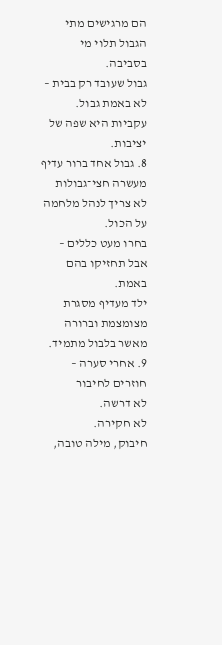הם מרגישים מתי הגבול תלוי מי בסביבה.
גבול שעובד רק בבית – לא באמת גבול.
עקביות היא שפה של יציבות.
8. גבול אחד ברור עדיף מעשרה חצי־גבולות
לא צריך לנהל מלחמה על הכול.
בחרו מעט כללים – אבל תחזיקו בהם באמת.
ילד מעדיף מסגרת מצומצמת וברורה
מאשר בלבול מתמיד.
9. אחרי סערה – חוזרים לחיבור
לא דרשה.
לא חקירה.
חיבוק, מילה טובה,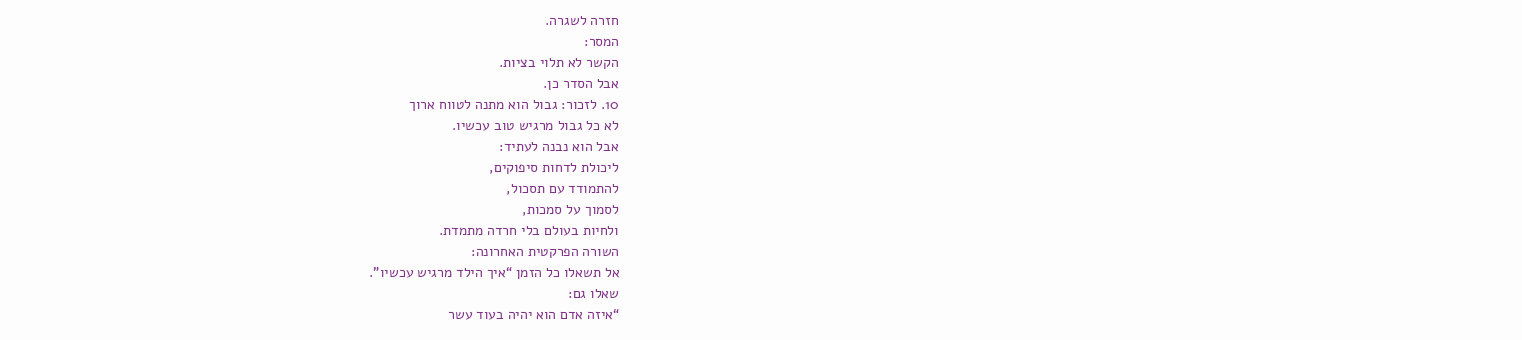חזרה לשגרה.
המסר:
הקשר לא תלוי בציות.
אבל הסדר כן.
10. לזכור: גבול הוא מתנה לטווח ארוך
לא כל גבול מרגיש טוב עכשיו.
אבל הוא נבנה לעתיד:
ליכולת לדחות סיפוקים,
להתמודד עם תסכול,
לסמוך על סמכות,
ולחיות בעולם בלי חרדה מתמדת.
השורה הפרקטית האחרונה:
אל תשאלו כל הזמן “איך הילד מרגיש עכשיו”.
שאלו גם:
“איזה אדם הוא יהיה בעוד עשר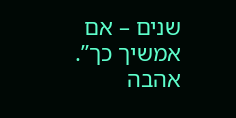שנים – אם אמשיך כך”.
אהבה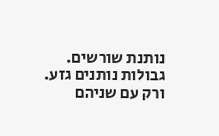נותנת שורשים.
גבולות נותנים גזע.
ורק עם שניהם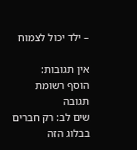– ילד יכול לצמוח

אין תגובות:
הוסף רשומת תגובה
שים לב: רק חברים בבלוג הזה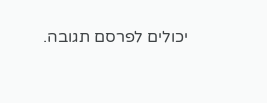יכולים לפרסם תגובה.